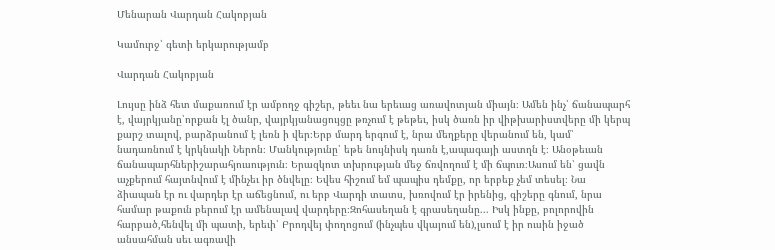Մենարան Վարդան Հակոբյան

Կամուրջ՝ գետի երկարությամբ

Վարդան Հակոբյան

Լույսը ինձ հետ մաքառում էր ամբողջ գիշեր, թեեւ նա երեւաց առավոտյան միայն։ Ամեն ինչ՝ ճանապարհ է, վայրկյանը՝որքան էլ ծանր, վայրկյանացույցը թռչում է թեթեւ, իսկ ծառն իր վիթխարիստվերը մի կերպ քարշ տալով, բարձրանում է լեռն ի վեր։Երբ մարդ երգում է, նրա մեղքերը վերանում են, կամ՝ նադառնում է կրկնակի Ներոն։ Մանկությունը՝ եթե նույնիսկ դառն է,ապագայի աստղն է։ Անօթեւան ճանապարհներիշարահյուսություն։ Երազկոտ տխրության մեջ ճռվողում է մի ճպուռ։Ասում են՝ ցավն աչքերում հայտնվում է մինչեւ իր ծնվելը։ Եվես հիշում եմ պապիս դեմքը, որ երբեք չեմ տեսել։ Նա ձիապան էր ու վարդեր էր աճեցնում, ու երբ Վարդի տատս, խռովում էր իրենից, գիշերը գնում, նրա համար թաքուն բերում էր ամենալավ վարդերը։Զոհասեղան է գրասեղանը... Իսկ ինքը, բոլորովին հարբած,հենվել մի պատի, երեւի՝ Բրոդվեյ փողոցում (ինչպես վկայում են),լսում է իր ուսին իջած անսահման սեւ ագռավի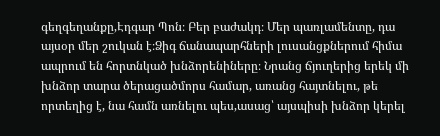գեղգեղանքը,Էդգար Պոն։ Բեր բաժակդ։ Մեր պառլամենտը, դա այսօր մեր շուկան է։Ձիգ ճանապարհների լուսանցքներում հիմա ապրում են հորտնկած խնձորենիները։ Նրանց ճյուղերից երեկ մի խնձոր տարա ծերացածմորս համար, առանց հայտնելու, թե որտեղից է, նա համն առնելու պես,ասաց՝ այսպիսի խնձոր կերել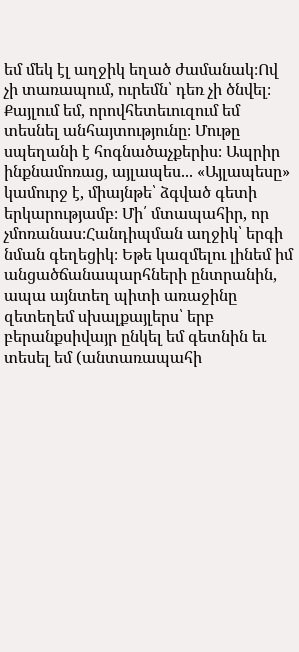եմ մեկ էլ աղջիկ եղած ժամանակ։Ով չի տառապում, ուրեմն՝ դեռ չի ծնվել։ Քայլում եմ, որովհետեւուզում եմ տեսնել անհայտությունը։ Մութը սպեղանի է հոգնածաչքերիս։ Ապրիր ինքնամոռաց, այլապես... «Այլապեսը» կամուրջ է, միայնթե՝ ձգված գետի երկարությամբ։ Մի՛ մտապահիր, որ չմոռանաս։Հանդիպման աղջիկ՝ երգի նման գեղեցիկ։ Եթե կազմելու լինեմ իմ անցածճանապարհների ընտրանին, ապա այնտեղ պիտի առաջինը զետեղեմ սխալքայլերս՝ երբ բերանքսիվայր ընկել եմ գետնին եւ տեսել եմ (անտառապահի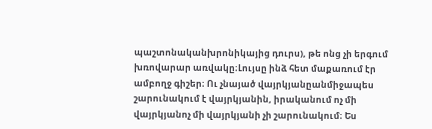պաշտոնականխրոնիկայից դուրս), թե ոնց չի երգում խռովարար առվակը։Լույսը ինձ հետ մաքառում էր ամբողջ գիշեր։ Ու չնայած վայրկյանըանմիջապես շարունակում է վայրկյանին, իրականում ոչ մի վայրկյանոչ մի վայրկյանի չի շարունակում։ Ես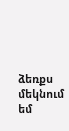ձեռքս մեկնում եմ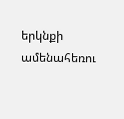երկնքի ամենահեռու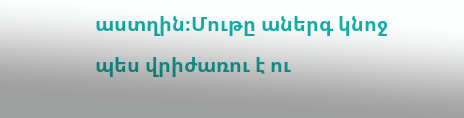աստղին։Մութը աներգ կնոջ պես վրիժառու է ու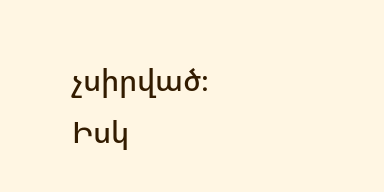չսիրված։ Իսկ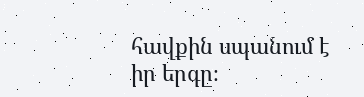հավքին սպանում է իր երգը։